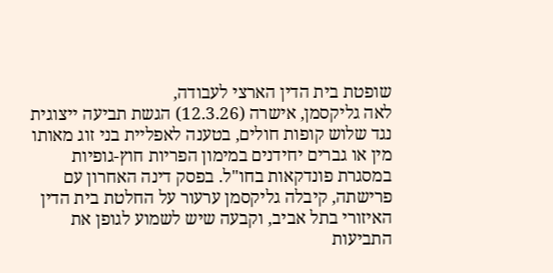שופטת בית הדין הארצי לעבודה,
לאה גליקסמן, אישרה (12.3.26) הגשת תביעה ייצוגית נגד שלוש קופות חולים, בטענה לאפליית בני זוג מאותו מין או גברים יחידנים במימון הפריות חוץ-גופיות במסגרת פונדקאות בחו"ל. בפסק דינה האחרון עם פרישתה, קיבלה גליקסמן ערעור על החלטת בית הדין האיזורי בתל אביב, וקבעה שיש לשמוע לגופן את התביעות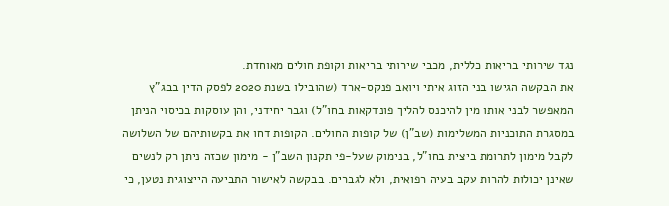נגד שירותי בריאות כללית, מכבי שירותי בריאות וקופת חולים מאוחדת.
את הבקשה הגישו בני הזוג איתי ויואב פנקס-ארד (שהובילו בשנת 2020 לפסק הדין בבג"ץ המאפשר לבני אותו מין להיכנס להליך פונדקאות בחו"ל) וגבר יחידני, והן עוסקות בכיסוי הניתן במסגרת התוכניות המשלימות (שב"ן) של קופות החולים. הקופות דחו את בקשותיהם של השלושה לקבל מימון לתרומת ביצית בחו"ל, בנימוק שעל-פי תקנון השב"ן - מימון שכזה ניתן רק לנשים שאינן יכולות להרות עקב בעיה רפואית, ולא לגברים. בבקשה לאישור התביעה הייצוגית נטען, כי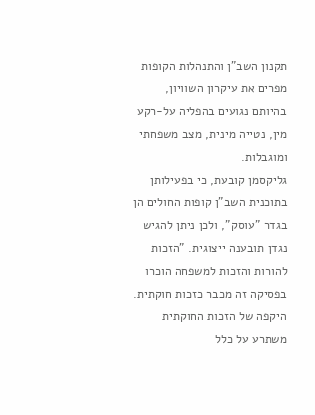תקנון השב"ן והתנהלות הקופות מפרים את עיקרון השוויון, בהיותם נגועים בהפליה על-רקע מין, נטייה מינית, מצב משפחתי ומוגבלות.
גליקסמן קובעת, כי בפעילותן בתוכנית השב"ן קופות החולים הן בגדר "עוסק", ולכן ניתן להגיש נגדן תובענה ייצוגית. "הזכות להורות והזכות למשפחה הוכרו בפסיקה זה מכבר כזכות חוקתית. היקפה של הזכות החוקתית משתרע על כלל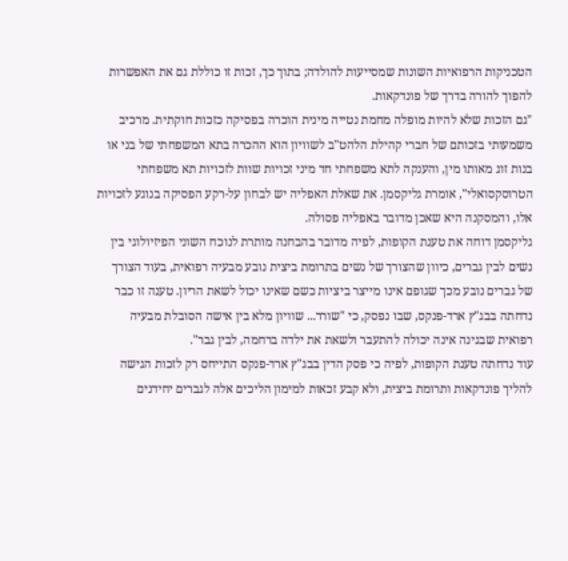הטכניקות הרפואיות השונות שמסייעות להולדה; בתוך כך, זכות זו כוללת גם את האפשרות להפוך להורה בדרך של פונדקאות.
"גם הזכות שלא להיות מופלה מחמת נטייה מינית הוכרה בפסיקה כזכות חוקתית. מרכיב משמעותי בזכותם של חברי קהילת הלהט"ב לשוויון הוא ההכרה בתא המשפחתי של בני או בנות זוג מאותו מין, והענקה לתא משפחתי חד מיני זכויות שוות לזכויות תא משפחתי הטרוסקסואלי", אומרת גליקסמן. את שאלת האפליה יש לבחון על-רקע הפסיקה בנוגע לזכויות אלו, והמסקנה היא שאכן מדובר באפליה פסולה.
גליקסמן דוחה את טענת הקופות, לפיה מדובר בהבחנה מותרת לנוכח השוני הפיזיולוגי בין נשים לבין גברים, כיוון שהצורך של נשים בתרומת ביצית נובע מבעיה רפואית, בעוד הצורך של גברים נובע מכך שגופם אינו מייצר ביציות כשם שאינו יכול לשאת הריון. טענה זו כבר נדחתה בבג"ץ ארד-פנקס, שבו נפסק, כי "שורר... שוויון מלא בין אישה הסובלת מבעיה רפואית שבגינה אינה יכולה להתעבר ולשאת את ילדה ברחמה, לבין גבר".
עוד נדחתה טענת הקופות, לפיה כי פסק הדין בבג"ץ ארד-פנקס התייחס רק לזכות הגישה להליך פונדקאות ותרומת ביצית, ולא קבע זכאות למימון הליכים אלה לגברים יחידנים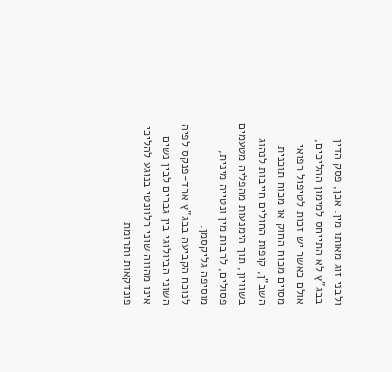ולבני זוג מאותו מין. אכן, פסק הדין בבג"ץ לא התייחס למימון ההליכים, אולם כאשר יש זכות לטיפול רפואי מסוים מכוח החוק או מכוח תוכנית השב"ן, קופות החולים חייבות לנהוג בשוויון, תוך הימנעות מהפליה מטעמים פסולים, לרבות מין ונטייה מינית, מוסיפה גליקסמן.
לנוכח הקביעה בבג"ץ ארד-פנקס לפיה השוני הביולוגי בין גברים לבין נשים אינו מהווה שוני רלוונטי בנוגע להליכי פונדקאות ותרומת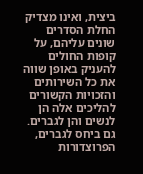ביצית, ואינו מצדיק החלת הסדרים שונים עליהם, על קופות החולים להעניק באופן שווה את כל השירותים והזכויות הקשורים להליכים אלה הן לנשים והן לגברים. גם ביחס לגברים, הפרוצדורות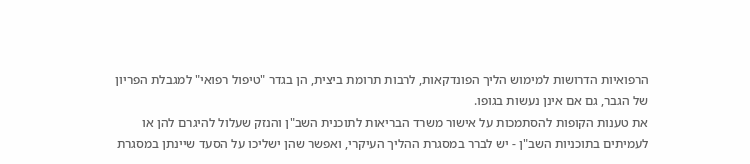הרפואיות הדרושות למימוש הליך הפונדקאות, לרבות תרומת ביצית, הן בגדר "טיפול רפואי" למגבלת הפריון של הגבר, גם אם אינן נעשות בגופו.
את טענות הקופות להסתמכות על אישור משרד הבריאות לתוכנית השב"ן והנזק שעלול להיגרם להן או לעמיתים בתוכניות השב"ן - יש לברר במסגרת ההליך העיקרי, ואפשר שהן ישליכו על הסעד שיינתן במסגרת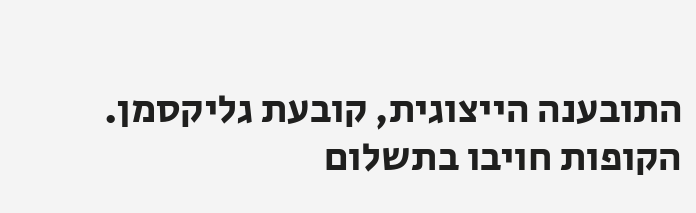התובענה הייצוגית, קובעת גליקסמן.
הקופות חויבו בתשלום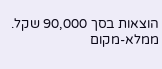הוצאות בסך 90,000 שקל. ממלא-מקום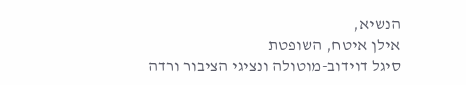הנשיא,
אילן איטח, השופטת
סיגל דוידוב-מוטולה ונציגי הציבור ורדה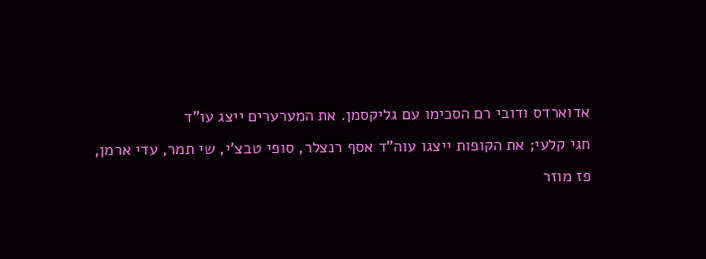אדוארדס ודובי רם הסכימו עם גליקסמן. את המערערים ייצג עו"ד
חגי קלעי; את הקופות ייצגו עוה"ד אסף רנצלר, סופי טבצ'י, שי תמר, עדי ארמן,
פז מוזר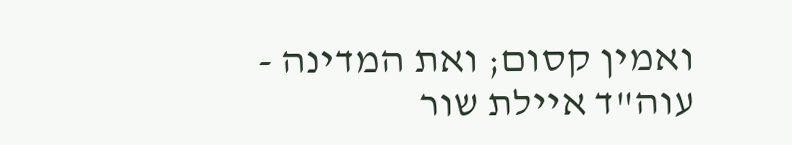ואמין קסום; ואת המדינה - עוה"ד איילת שור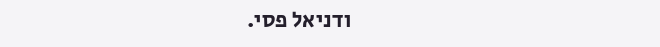ודניאל פסי.